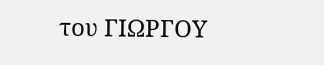του ΓΙΩΡΓΟΥ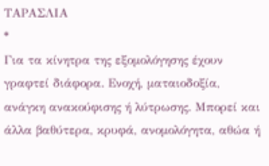ΤΑΡΑΣΛΙΑ
*
Για τα κίνητρα της εξομολόγησης έχουν γραφτεί διάφορα. Ενοχή, ματαιοδοξία, ανάγκη ανακούφισης ή λύτρωσης. Μπορεί και άλλα βαθύτερα, κρυφά, ανομολόγητα, αθώα ή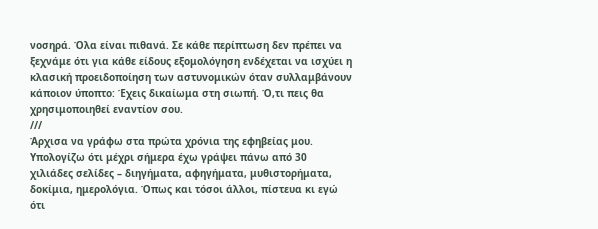νοσηρά. Όλα είναι πιθανά. Σε κάθε περίπτωση δεν πρέπει να ξεχνάμε ότι για κάθε είδους εξομολόγηση ενδέχεται να ισχύει η κλασική προειδοποίηση των αστυνομικών όταν συλλαμβάνουν κάποιον ύποπτο: Έχεις δικαίωμα στη σιωπή. Ό,τι πεις θα χρησιμοποιηθεί εναντίον σου.
///
Άρχισα να γράφω στα πρώτα χρόνια της εφηβείας μου. Υπολογίζω ότι μέχρι σήμερα έχω γράψει πάνω από 30 χιλιάδες σελίδες – διηγήματα, αφηγήματα, μυθιστορήματα, δοκίμια, ημερολόγια. Όπως και τόσοι άλλοι, πίστευα κι εγώ ότι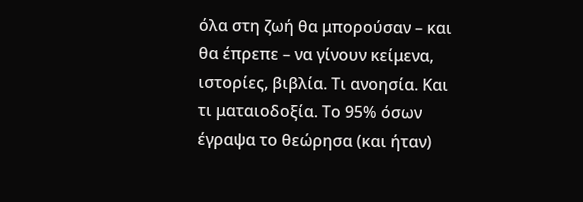όλα στη ζωή θα μπορούσαν – και θα έπρεπε – να γίνουν κείμενα, ιστορίες, βιβλία. Τι ανοησία. Και τι ματαιοδοξία. Το 95% όσων έγραψα το θεώρησα (και ήταν)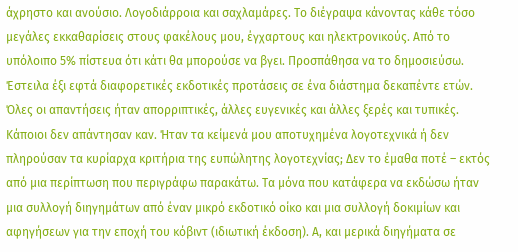άχρηστο και ανούσιο. Λογοδιάρροια και σαχλαμάρες. Το διέγραψα κάνοντας κάθε τόσο μεγάλες εκκαθαρίσεις στους φακέλους μου, έγχαρτους και ηλεκτρονικούς. Από το υπόλοιπο 5% πίστευα ότι κάτι θα μπορούσε να βγει. Προσπάθησα να το δημοσιεύσω. Έστειλα έξι εφτά διαφορετικές εκδοτικές προτάσεις σε ένα διάστημα δεκαπέντε ετών. Όλες οι απαντήσεις ήταν απορριπτικές, άλλες ευγενικές και άλλες ξερές και τυπικές. Κάποιοι δεν απάντησαν καν. Ήταν τα κείμενά μου αποτυχημένα λογοτεχνικά ή δεν πληρούσαν τα κυρίαρχα κριτήρια της ευπώλητης λογοτεχνίας; Δεν το έμαθα ποτέ – εκτός από μια περίπτωση που περιγράφω παρακάτω. Τα μόνα που κατάφερα να εκδώσω ήταν μια συλλογή διηγημάτων από έναν μικρό εκδοτικό οίκο και μια συλλογή δοκιμίων και αφηγήσεων για την εποχή του κόβιντ (ιδιωτική έκδοση). Α, και μερικά διηγήματα σε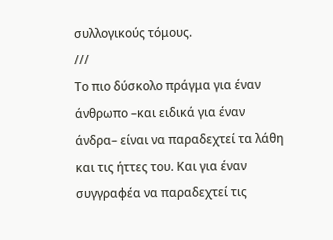συλλογικούς τόμους.
///
Το πιο δύσκολο πράγμα για έναν άνθρωπο –και ειδικά για έναν άνδρα– είναι να παραδεχτεί τα λάθη και τις ήττες του. Και για έναν συγγραφέα να παραδεχτεί τις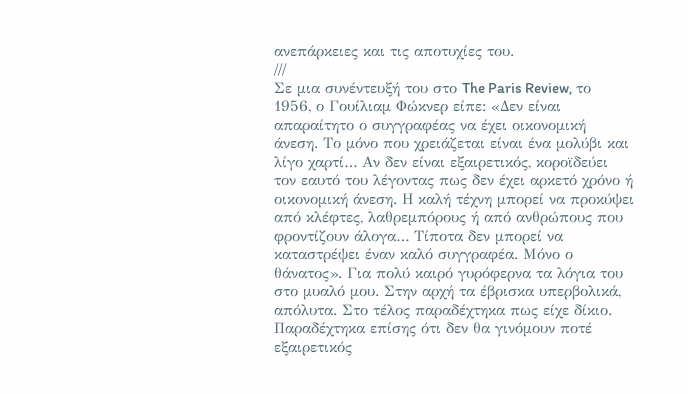ανεπάρκειες και τις αποτυχίες του.
///
Σε μια συνέντευξή του στο The Paris Review, το 1956, ο Γουίλιαμ Φώκνερ είπε: «Δεν είναι απαραίτητο ο συγγραφέας να έχει οικονομική άνεση. Το μόνο που χρειάζεται είναι ένα μολύβι και λίγο χαρτί… Αν δεν είναι εξαιρετικός, κοροϊδεύει τον εαυτό του λέγοντας πως δεν έχει αρκετό χρόνο ή οικονομική άνεση. Η καλή τέχνη μπορεί να προκύψει από κλέφτες, λαθρεμπόρους ή από ανθρώπους που φροντίζουν άλογα… Τίποτα δεν μπορεί να καταστρέψει έναν καλό συγγραφέα. Μόνο ο θάνατος». Για πολύ καιρό γυρόφερνα τα λόγια του στο μυαλό μου. Στην αρχή τα έβρισκα υπερβολικά, απόλυτα. Στο τέλος παραδέχτηκα πως είχε δίκιο. Παραδέχτηκα επίσης ότι δεν θα γινόμουν ποτέ εξαιρετικός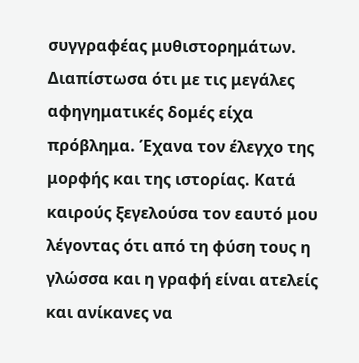συγγραφέας μυθιστορημάτων. Διαπίστωσα ότι με τις μεγάλες αφηγηματικές δομές είχα πρόβλημα. Έχανα τον έλεγχο της μορφής και της ιστορίας. Κατά καιρούς ξεγελούσα τον εαυτό μου λέγοντας ότι από τη φύση τους η γλώσσα και η γραφή είναι ατελείς και ανίκανες να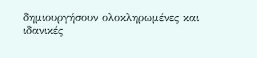δημιουργήσουν ολοκληρωμένες και ιδανικές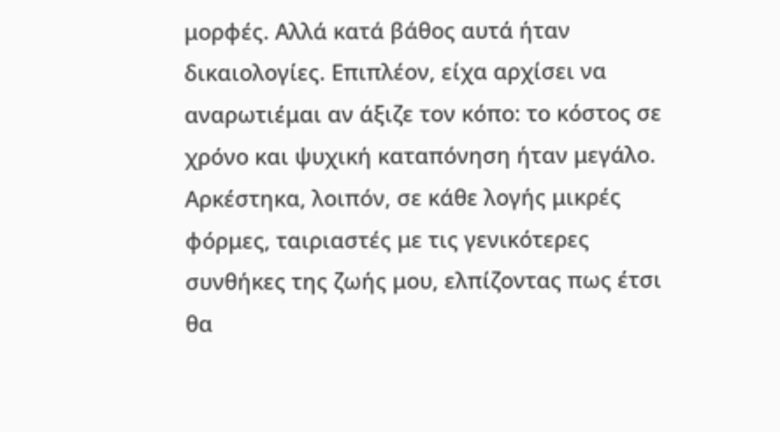μορφές. Αλλά κατά βάθος αυτά ήταν δικαιολογίες. Επιπλέον, είχα αρχίσει να αναρωτιέμαι αν άξιζε τον κόπο: το κόστος σε χρόνο και ψυχική καταπόνηση ήταν μεγάλο. Αρκέστηκα, λοιπόν, σε κάθε λογής μικρές φόρμες, ταιριαστές με τις γενικότερες συνθήκες της ζωής μου, ελπίζοντας πως έτσι θα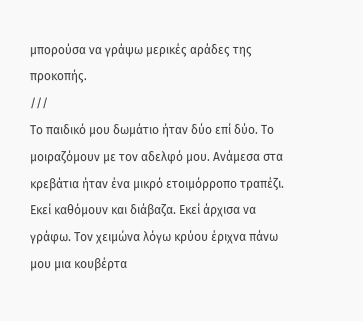μπορούσα να γράψω μερικές αράδες της προκοπής.
///
Το παιδικό μου δωμάτιο ήταν δύο επί δύο. Το μοιραζόμουν με τον αδελφό μου. Ανάμεσα στα κρεβάτια ήταν ένα μικρό ετοιμόρροπο τραπέζι. Εκεί καθόμουν και διάβαζα. Εκεί άρχισα να γράφω. Τον χειμώνα λόγω κρύου έριχνα πάνω μου μια κουβέρτα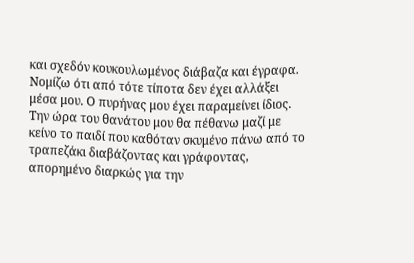και σχεδόν κουκουλωμένος διάβαζα και έγραφα. Νομίζω ότι από τότε τίποτα δεν έχει αλλάξει μέσα μου. Ο πυρήνας μου έχει παραμείνει ίδιος. Την ώρα του θανάτου μου θα πέθανω μαζί με κείνο το παιδί που καθόταν σκυμένο πάνω από το τραπεζάκι διαβάζοντας και γράφοντας, απορημένο διαρκώς για την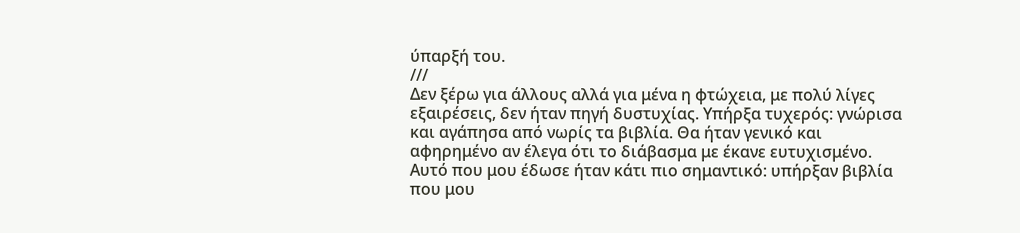ύπαρξή του.
///
Δεν ξέρω για άλλους αλλά για μένα η φτώχεια, με πολύ λίγες εξαιρέσεις, δεν ήταν πηγή δυστυχίας. Υπήρξα τυχερός: γνώρισα και αγάπησα από νωρίς τα βιβλία. Θα ήταν γενικό και αφηρημένο αν έλεγα ότι το διάβασμα με έκανε ευτυχισμένο. Αυτό που μου έδωσε ήταν κάτι πιο σημαντικό: υπήρξαν βιβλία που μου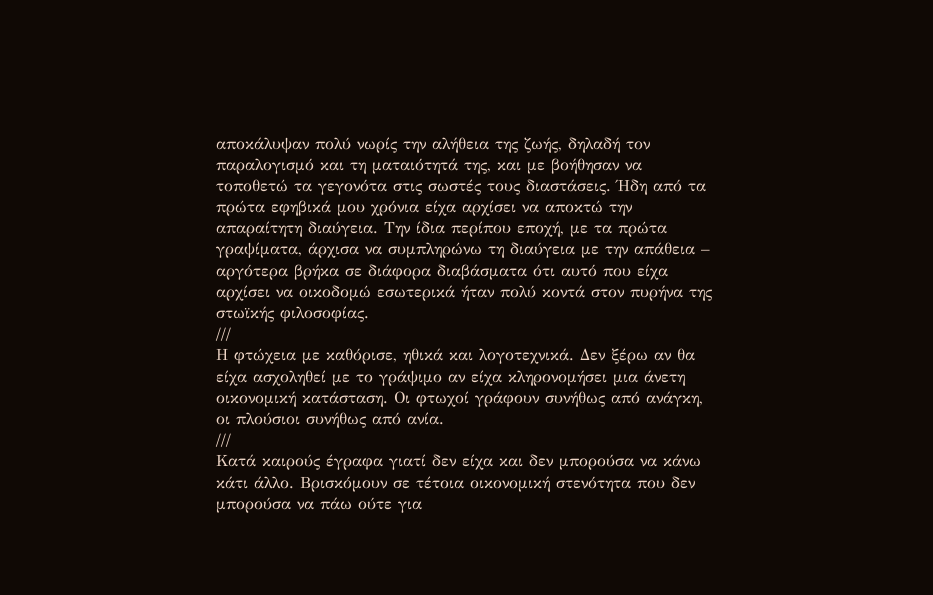αποκάλυψαν πολύ νωρίς την αλήθεια της ζωής, δηλαδή τον παραλογισμό και τη ματαιότητά της, και με βοήθησαν να τοποθετώ τα γεγονότα στις σωστές τους διαστάσεις. Ήδη από τα πρώτα εφηβικά μου χρόνια είχα αρχίσει να αποκτώ την απαραίτητη διαύγεια. Την ίδια περίπου εποχή, με τα πρώτα γραψίματα, άρχισα να συμπληρώνω τη διαύγεια με την απάθεια – αργότερα βρήκα σε διάφορα διαβάσματα ότι αυτό που είχα αρχίσει να οικοδομώ εσωτερικά ήταν πολύ κοντά στον πυρήνα της στωϊκής φιλοσοφίας.
///
Η φτώχεια με καθόρισε, ηθικά και λογοτεχνικά. Δεν ξέρω αν θα είχα ασχοληθεί με το γράψιμο αν είχα κληρονομήσει μια άνετη οικονομική κατάσταση. Οι φτωχοί γράφουν συνήθως από ανάγκη, οι πλούσιοι συνήθως από ανία.
///
Κατά καιρούς έγραφα γιατί δεν είχα και δεν μπορούσα να κάνω κάτι άλλο. Βρισκόμουν σε τέτοια οικονομική στενότητα που δεν μπορούσα να πάω ούτε για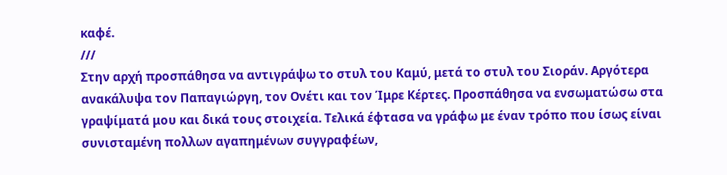καφέ.
///
Στην αρχή προσπάθησα να αντιγράψω το στυλ του Καμύ, μετά το στυλ του Σιοράν. Αργότερα ανακάλυψα τον Παπαγιώργη, τον Ονέτι και τον Ίμρε Κέρτες. Προσπάθησα να ενσωματώσω στα γραψίματά μου και δικά τους στοιχεία. Τελικά έφτασα να γράφω με έναν τρόπο που ίσως είναι συνισταμένη πολλων αγαπημένων συγγραφέων,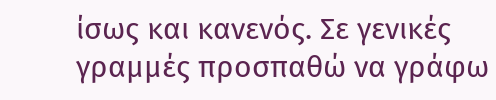ίσως και κανενός. Σε γενικές γραμμές προσπαθώ να γράφω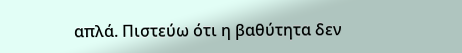απλά. Πιστεύω ότι η βαθύτητα δεν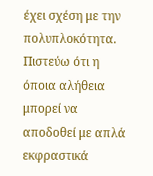έχει σχέση με την πολυπλοκότητα. Πιστεύω ότι η όποια αλήθεια μπορεί να αποδοθεί με απλά εκφραστικά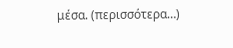μέσα. (περισσότερα…)